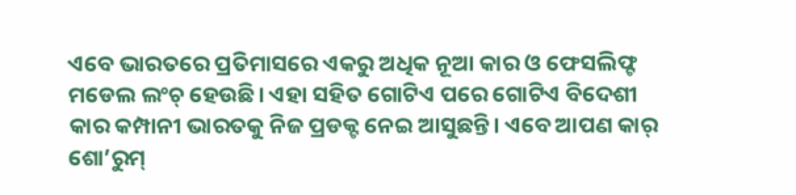ଏବେ ଭାରତରେ ପ୍ରତିମାସରେ ଏକରୁ ଅଧିକ ନୂଆ କାର ଓ ଫେସଲିଫ୍ଟ ମଡେଲ ଲଂଚ୍ ହେଉଛି। ଏହା ସହିତ ଗୋଟିଏ ପରେ ଗୋଟିଏ ବିଦେଶୀ କାର କମ୍ପାନୀ ଭାରତକୁ ନିଜ ପ୍ରଡକ୍ଟ ନେଇ ଆସୁଛନ୍ତି। ଏବେ ଆପଣ କାର୍ ଶୋ’ରୁମ୍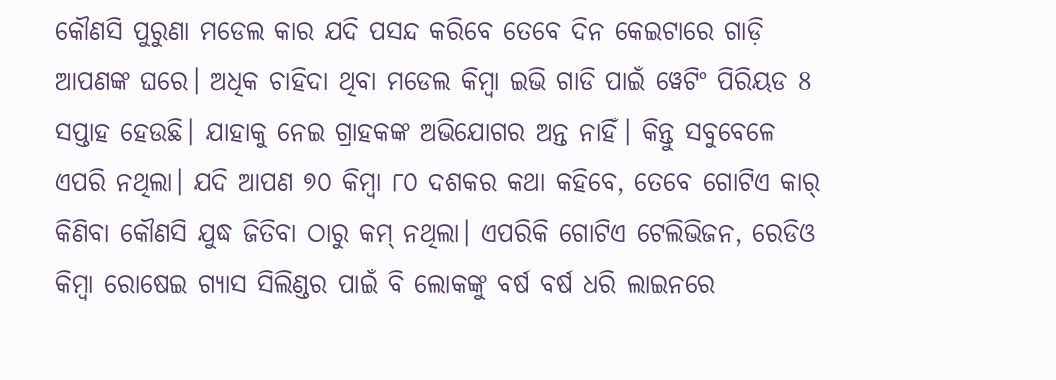କୌଣସି ପୁରୁଣା ମଡେଲ କାର ଯଦି ପସନ୍ଦ କରିବେ ତେବେ ଦିନ କେଇଟାରେ ଗାଡ଼ି ଆପଣଙ୍କ ଘରେ। ଅଧିକ ଚାହିଦା ଥିବା ମଡେଲ କିମ୍ବା ଇଭି ଗାଡି ପାଇଁ ୱେଟିଂ ପିରିୟଡ 8 ସପ୍ତାହ ହେଉଛି। ଯାହାକୁ ନେଇ ଗ୍ରାହକଙ୍କ ଅଭିଯୋଗର ଅନ୍ତ ନାହିଁ। କିନ୍ତୁ ସବୁବେଳେ ଏପରି ନଥିଲା। ଯଦି ଆପଣ ୭୦ କିମ୍ବା ୮୦ ଦଶକର କଥା କହିବେ, ତେବେ ଗୋଟିଏ କାର୍ କିଣିବା କୌଣସି ଯୁଦ୍ଧ ଜିତିବା ଠାରୁ କମ୍ ନଥିଲା। ଏପରିକି ଗୋଟିଏ ଟେଲିଭିଜନ, ରେଡିଓ କିମ୍ବା ରୋଷେଇ ଗ୍ୟାସ ସିଲିଣ୍ଡର ପାଇଁ ବି ଲୋକଙ୍କୁ ବର୍ଷ ବର୍ଷ ଧରି ଲାଇନରେ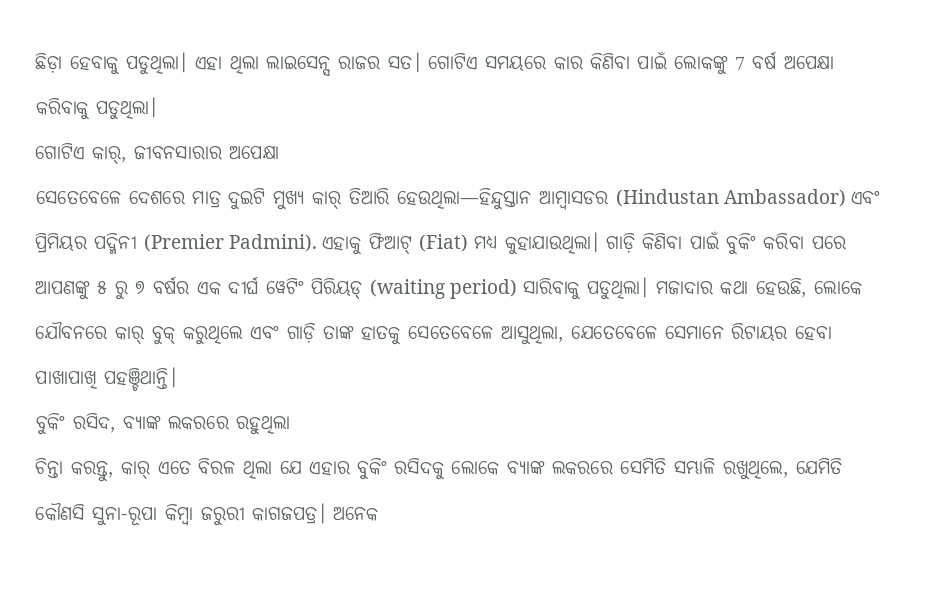ଛିଡ଼ା ହେବାକୁ ପଡୁଥିଲା। ଏହା ଥିଲା ଲାଇସେନ୍ସ ରାଜର ସତ। ଗୋଟିଏ ସମୟରେ କାର କିଣିବା ପାଇଁ ଲୋକଙ୍କୁ 7 ବର୍ଷ ଅପେକ୍ଷା କରିବାକୁ ପଡୁଥିଲା।
ଗୋଟିଏ କାର୍, ଜୀବନସାରାର ଅପେକ୍ଷା
ସେତେବେଳେ ଦେଶରେ ମାତ୍ର ଦୁଇଟି ମୁଖ୍ୟ କାର୍ ତିଆରି ହେଉଥିଲା—ହିନ୍ଦୁସ୍ତାନ ଆମ୍ବାସଡର (Hindustan Ambassador) ଏବଂ ପ୍ରିମିୟର ପଦ୍ମିନୀ (Premier Padmini). ଏହାକୁ ଫିଆଟ୍ (Fiat) ମଧ୍ୟ କୁହାଯାଉଥିଲା। ଗାଡ଼ି କିଣିବା ପାଇଁ ବୁକିଂ କରିବା ପରେ ଆପଣଙ୍କୁ ୫ ରୁ ୭ ବର୍ଷର ଏକ ଦୀର୍ଘ ୱେଟିଂ ପିରିୟଡ୍ (waiting period) ସାରିବାକୁ ପଡୁଥିଲା। ମଜାଦାର କଥା ହେଉଛି, ଲୋକେ ଯୌବନରେ କାର୍ ବୁକ୍ କରୁଥିଲେ ଏବଂ ଗାଡ଼ି ତାଙ୍କ ହାତକୁ ସେତେବେଳେ ଆସୁଥିଲା, ଯେତେବେଳେ ସେମାନେ ରିଟାୟର ହେବା ପାଖାପାଖି ପହଞ୍ଚିଥାନ୍ତି।
ବୁକିଂ ରସିଦ, ବ୍ୟାଙ୍କ ଲକରରେ ରହୁଥିଲା
ଚିନ୍ତା କରନ୍ତୁ, କାର୍ ଏତେ ବିରଳ ଥିଲା ଯେ ଏହାର ବୁକିଂ ରସିଦକୁ ଲୋକେ ବ୍ୟାଙ୍କ ଲକରରେ ସେମିତି ସମ୍ଭାଳି ରଖୁଥିଲେ, ଯେମିତି କୌଣସି ସୁନା-ରୂପା କିମ୍ବା ଜରୁରୀ କାଗଜପତ୍ର। ଅନେକ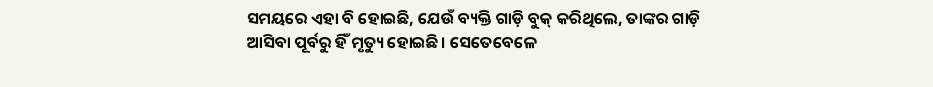ସମୟରେ ଏହା ବି ହୋଇଛି, ଯେଉଁ ବ୍ୟକ୍ତି ଗାଡ଼ି ବୁକ୍ କରିଥିଲେ, ତାଙ୍କର ଗାଡ଼ି ଆସିବା ପୂର୍ବରୁ ହିଁ ମୃତ୍ୟୁ ହୋଇଛି। ସେତେବେଳେ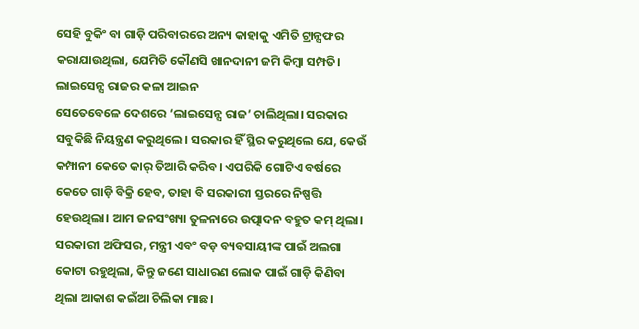ସେହି ବୁକିଂ ବା ଗାଡ଼ି ପରିବାରରେ ଅନ୍ୟ କାହାକୁ ଏମିତି ଟ୍ରାନ୍ସଫର କରାଯାଉଥିଲା, ଯେମିତି କୌଣସି ଖାନଦାନୀ ଜମି କିମ୍ବା ସମ୍ପତି।
ଲାଇସେନ୍ସ ରାଜର କଳା ଆଇନ
ସେତେବେଳେ ଦେଶରେ ‘ଲାଇସେନ୍ସ ରାଜ’ ଚାଲିଥିଲା। ସରକାର ସବୁକିଛି ନିୟନ୍ତ୍ରଣ କରୁଥିଲେ। ସରକାର ହିଁ ସ୍ଥିର କରୁଥିଲେ ଯେ, କେଉଁ କମ୍ପାନୀ କେତେ କାର୍ ତିଆରି କରିବ। ଏପରିକି ଗୋଟିଏ ବର୍ଷରେ କେତେ ଗାଡ଼ି ବିକ୍ରି ହେବ, ତାହା ବି ସରକାରୀ ସ୍ତରରେ ନିଷ୍ପତ୍ତି ହେଉଥିଲା। ଆମ ଜନସଂଖ୍ୟା ତୁଳନାରେ ଉତ୍ପାଦନ ବହୁତ କମ୍ ଥିଲା। ସରକାରୀ ଅଫିସର, ମନ୍ତ୍ରୀ ଏବଂ ବଡ଼ ବ୍ୟବସାୟୀଙ୍କ ପାଇଁ ଅଲଗା କୋଟା ରହୁଥିଲା, କିନ୍ତୁ ଜଣେ ସାଧାରଣ ଲୋକ ପାଇଁ ଗାଡ଼ି କିଣିବା ଥିଲା ଆକାଶ କଇଁଆ ଚିଲିକା ମାଛ।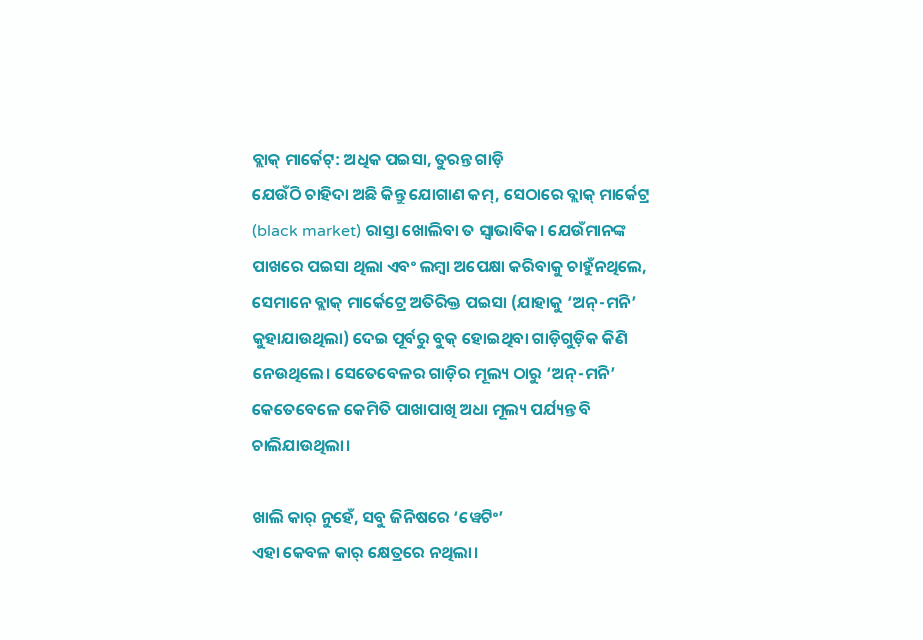ବ୍ଲାକ୍ ମାର୍କେଟ୍: ଅଧିକ ପଇସା, ତୁରନ୍ତ ଗାଡ଼ି
ଯେଉଁଠି ଚାହିଦା ଅଛି କିନ୍ତୁ ଯୋଗାଣ କମ୍, ସେଠାରେ ବ୍ଲାକ୍ ମାର୍କେଟ୍ର (black market) ରାସ୍ତା ଖୋଲିବା ତ ସ୍ୱାଭାବିକ। ଯେଉଁମାନଙ୍କ ପାଖରେ ପଇସା ଥିଲା ଏବଂ ଲମ୍ବା ଅପେକ୍ଷା କରିବାକୁ ଚାହୁଁନଥିଲେ, ସେମାନେ ବ୍ଲାକ୍ ମାର୍କେଟ୍ରେ ଅତିରିକ୍ତ ପଇସା (ଯାହାକୁ ‘ଅନ୍-ମନି’ କୁହାଯାଉଥିଲା) ଦେଇ ପୂର୍ବରୁ ବୁକ୍ ହୋଇଥିବା ଗାଡ଼ିଗୁଡ଼ିକ କିଣି ନେଉଥିଲେ। ସେତେବେଳର ଗାଡ଼ିର ମୂଲ୍ୟ ଠାରୁ ‘ଅନ୍-ମନି’ କେତେବେଳେ କେମିତି ପାଖାପାଖି ଅଧା ମୂଲ୍ୟ ପର୍ଯ୍ୟନ୍ତ ବି ଚାଲିଯାଉଥିଲା।

ଖାଲି କାର୍ ନୁହେଁ, ସବୁ ଜିନିଷରେ ‘ୱେଟିଂ’
ଏହା କେବଳ କାର୍ କ୍ଷେତ୍ରରେ ନଥିଲା।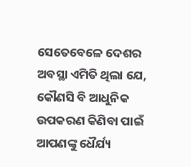ସେତେବେଳେ ଦେଶର ଅବସ୍ଥା ଏମିତି ଥିଲା ଯେ, କୌଣସି ବି ଆଧୁନିକ ଉପକରଣ କିଣିବା ପାଇଁ ଆପଣଙ୍କୁ ଧୈର୍ଯ୍ୟ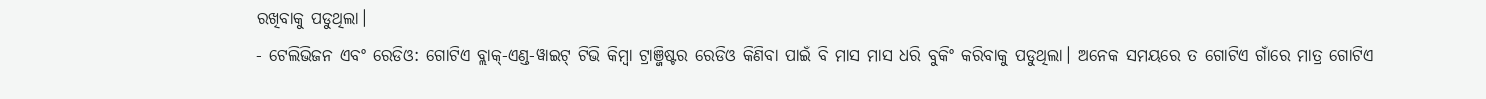ରଖିବାକୁ ପଡୁଥିଲା।
- ଟେଲିଭିଜନ ଏବଂ ରେଡିଓ: ଗୋଟିଏ ବ୍ଲାକ୍-ଏଣ୍ଡ-ୱାଇଟ୍ ଟିଭି କିମ୍ବା ଟ୍ରାଞ୍ଜିଷ୍ଟର ରେଡିଓ କିଣିବା ପାଇଁ ବି ମାସ ମାସ ଧରି ବୁକିଂ କରିବାକୁ ପଡୁଥିଲା। ଅନେକ ସମୟରେ ତ ଗୋଟିଏ ଗାଁରେ ମାତ୍ର ଗୋଟିଏ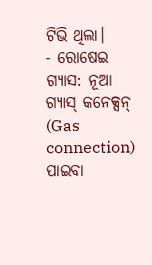ଟିଭି ଥିଲା।
- ରୋଷେଇ ଗ୍ୟାସ: ନୂଆ ଗ୍ୟାସ୍ କନେକ୍ସନ୍ (Gas connection) ପାଇବା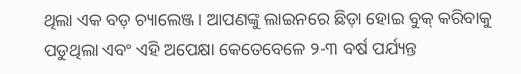ଥିଲା ଏକ ବଡ଼ ଚ୍ୟାଲେଞ୍ଜ। ଆପଣଙ୍କୁ ଲାଇନରେ ଛିଡ଼ା ହୋଇ ବୁକ୍ କରିବାକୁ ପଡୁଥିଲା ଏବଂ ଏହି ଅପେକ୍ଷା କେତେବେଳେ ୨-୩ ବର୍ଷ ପର୍ଯ୍ୟନ୍ତ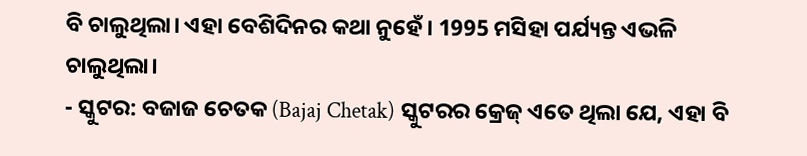ବି ଚାଲୁଥିଲା। ଏହା ବେଶିଦିନର କଥା ନୁହେଁ। 1995 ମସିହା ପର୍ଯ୍ୟନ୍ତ ଏଭଳି ଚାଲୁଥିଲା।
- ସ୍କୁଟର: ବଜାଜ ଚେତକ (Bajaj Chetak) ସ୍କୁଟରର କ୍ରେଜ୍ ଏତେ ଥିଲା ଯେ, ଏହା ବି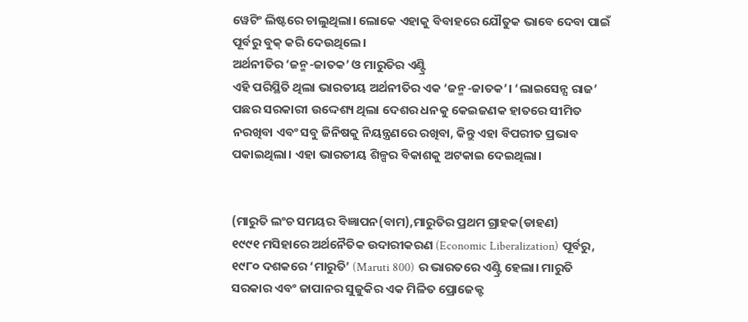ୱେଟିଂ ଲିଷ୍ଟରେ ଚାଲୁଥିଲା। ଲୋକେ ଏହାକୁ ବିବାହରେ ଯୌତୁକ ଭାବେ ଦେବା ପାଇଁ ପୂର୍ବରୁ ବୁକ୍ କରି ଦେଉଥିଲେ।
ଅର୍ଥନୀତିର ‘ଜନ୍ମ-ଜାତକ’ ଓ ମାରୁତିର ଏଣ୍ଟ୍ରି
ଏହି ପରିସ୍ଥିତି ଥିଲା ଭାରତୀୟ ଅର୍ଥନୀତିର ଏକ ‘ଜନ୍ମ-ଜାତକ’। ‘ଲାଇସେନ୍ସ ରାଜ’ ପଛର ସରକାରୀ ଉଦ୍ଦେଶ୍ୟ ଥିଲା ଦେଶର ଧନକୁ କେଇଜଣକ ହାତରେ ସୀମିତ ନରଖିବା ଏବଂ ସବୁ ଜିନିଷକୁ ନିୟନ୍ତ୍ରଣରେ ରଖିବା, କିନ୍ତୁ ଏହା ବିପରୀତ ପ୍ରଭାବ ପକାଇଥିଲା। ଏହା ଭାରତୀୟ ଶିଳ୍ପର ବିକାଶକୁ ଅଟକାଇ ଦେଇଥିଲା।


(ମାରୁତି ଲଂଚ ସମୟର ବିଜ୍ଞାପନ(ବାମ),ମାରୁତିର ପ୍ରଥମ ଗ୍ରାହକ(ଡାହଣ)
୧୯୯୧ ମସିହାରେ ଅର୍ଥନୈତିକ ଉଦାରୀକରଣ (Economic Liberalization) ପୂର୍ବରୁ, ୧୯୮୦ ଦଶକରେ ‘ମାରୁତି’ (Maruti 800) ର ଭାରତରେ ଏଣ୍ଟ୍ରି ହେଲା। ମାରୁତି ସରକାର ଏବଂ ଜାପାନର ସୁଜୁକିର ଏକ ମିଳିତ ପ୍ରୋଜେକ୍ଟ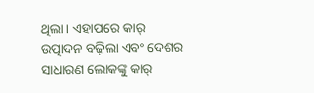ଥିଲା। ଏହାପରେ କାର୍ ଉତ୍ପାଦନ ବଢ଼ିଲା ଏବଂ ଦେଶର ସାଧାରଣ ଲୋକଙ୍କୁ କାର୍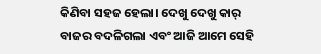କିଣିବା ସହଜ ହେଲା। ଦେଖୁ ଦେଖୁ କାର୍ ବାଜର ବଦଳିଗଲା ଏବଂ ଆଜି ଆମେ ସେହି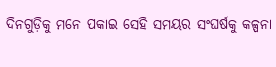ଦିନଗୁଡ଼ିକୁ ମନେ ପକାଇ ସେହି ସମୟର ସଂଘର୍ଷକୁ କଳ୍ପନା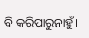ବି କରିପାରୁନାହୁଁ।